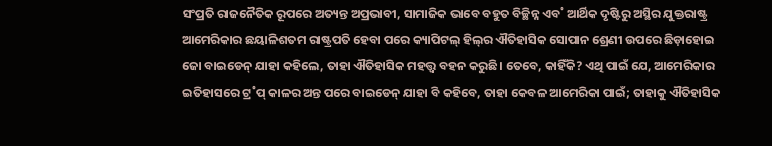ସଂପ୍ରତି ରାଜନୈତିକ ରୂପରେ ଅତ୍ୟନ୍ତ ଅପ୍ରଭାବୀ, ସାମାଜିକ ଭାବେ ବହୁତ ବିଚ୍ଛିନ୍ନ ଏବ˚ ଆର୍ଥିକ ଦୃଷ୍ଟିରୁ ଅସ୍ଥିର ଯୁକ୍ତରାଷ୍ଟ୍ର ଆମେରିକାର ଛୟାଳିଶତମ ରାଷ୍ଟ୍ରପତି ହେବା ପରେ କ୍ୟାପିଟଲ୍‌ ହିଲ୍‌ର ଐତିହାସିକ ସୋପାନ ଶ୍ରେଣୀ ଉପରେ ଛିଡ଼ାହୋଇ ଜୋ ବାଇଡେନ୍‌ ଯାହା କହିଲେ, ତାହା ଐତିହାସିକ ମହତ୍ତ୍ବ ବହନ କରୁଛି। ତେବେ, କାହିଁକି? ଏଥି ପାଇଁ ଯେ, ଆମେରିକାର ଇତିହାସରେ ଟ୍ର˚ପ୍‌ କାଳର ଅନ୍ତ ପରେ ବାଇଡେନ୍‌ ଯାହା ବି କହିବେ, ତାହା କେବଳ ଆମେରିକା ପାଇଁ; ତାହାକୁ ଐତିହାସିକ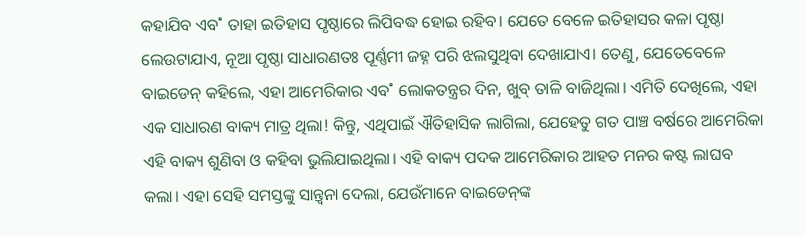କହାଯିବ ଏବ˚ ତାହା ଇତିହାସ ପୃଷ୍ଠାରେ ଲିପିବଦ୍ଧ ହୋଇ ରହିବ। ଯେତେ ବେଳେ ଇତିହାସର କଳା ପୃଷ୍ଠା ଲେଉଟାଯାଏ, ନୂଆ ପୃଷ୍ଠା ସାଧାରଣତଃ ପୂର୍ଣ୍ଣମୀ ଜହ୍ନ ପରି ଝଲସୁଥିବା ଦେଖାଯାଏ। ତେଣୁ, ଯେତେବେଳେ ବାଇଡେନ୍‌ କହିଲେ, ଏହା ଆମେରିକାର ଏବ˚ ଲୋକତନ୍ତ୍ରର ଦିନ, ଖୁବ୍‌ ତାଳି ବାଜିଥିଲା। ଏମିତି ଦେଖିଲେ, ଏହା ଏକ ସାଧାରଣ ବାକ୍ୟ ମାତ୍ର ଥିଲା! କିନ୍ତୁ, ଏଥିପାଇଁ ଐତିହାସିକ ଲାଗିଲା, ଯେହେତୁ ଗତ ପାଞ୍ଚ ବର୍ଷରେ ଆମେରିକା ଏହି ବାକ୍ୟ ଶୁଣିବା ଓ କହିବା ଭୁଲିଯାଇଥିଲା। ଏହି ବାକ୍ୟ ପଦକ ଆମେରିକାର ଆହତ ମନର କଷ୍ଟ ଲାଘବ କଲା। ଏହା ସେହି ସମସ୍ତଙ୍କୁ ସାନ୍ତ୍ବନା ଦେଲା, ଯେଉଁମାନେ ବାଇଡେନ୍‌ଙ୍କ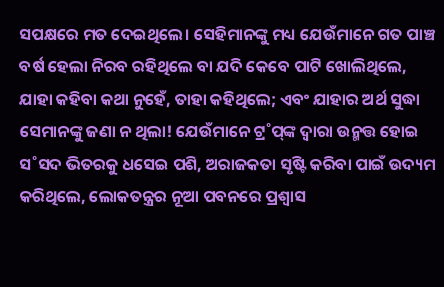ସପକ୍ଷରେ ମତ ଦେଇଥିଲେ। ସେହିମାନଙ୍କୁ ମଧ୍ୟ ଯେଉଁମାନେ ଗତ ପାଞ୍ଚ ବର୍ଷ ହେଲା ନିରବ ରହିଥିଲେ ବା ଯଦି କେବେ ପାଟି ଖୋଲିଥିଲେ, ଯାହା କହିବା କଥା ନୁହେଁ, ତାହା କହିଥିଲେ; ଏବଂ ଯାହାର ଅର୍ଥ ସୁଦ୍ଧା ସେମାନଙ୍କୁ ଜଣା ନ ଥିଲା! ଯେଉଁମାନେ ଟ୍ର˚ପ୍‌ଙ୍କ ଦ୍ବାରା ଉନ୍ମତ୍ତ ହୋଇ ସ˚ସଦ ଭିତରକୁ ଧସେଇ ପଶି, ଅରାଜକତା ସୃଷ୍ଟି କରିବା ପାଇଁ ଉଦ୍ୟମ କରିଥିଲେ, ଲୋକତନ୍ତ୍ରର ନୂଆ ପବନରେ ପ୍ରଶ୍ବାସ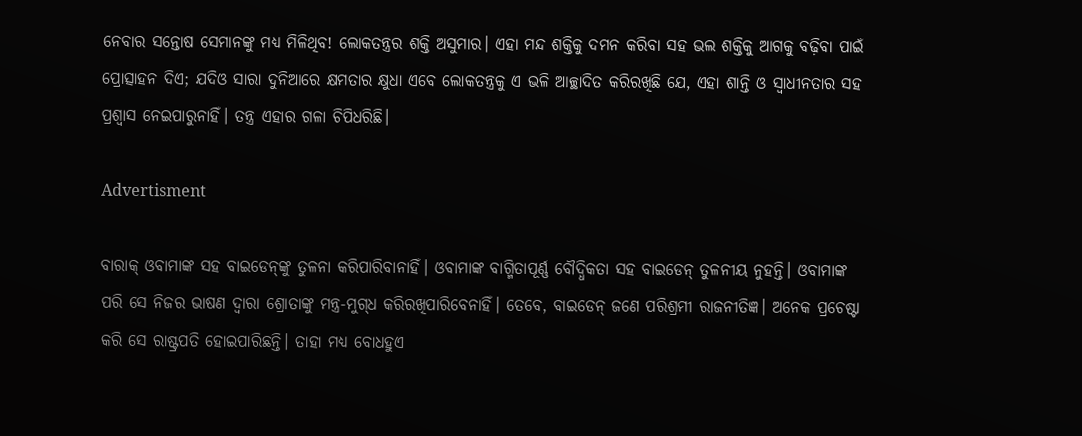ନେବାର ସନ୍ତୋଷ ସେମାନଙ୍କୁ ମଧ୍ୟ ମିଳିଥିବ! ଲୋକତନ୍ତ୍ରର ଶକ୍ତି ଅସୁମାର। ଏହା ମନ୍ଦ ଶକ୍ତିକୁ ଦମନ କରିବା ସହ ଭଲ ଶକ୍ତିକୁ ଆଗକୁ ବଢ଼ିବା ପାଇଁ ପ୍ରୋତ୍ସାହନ ଦିଏ; ଯଦିଓ ସାରା ଦୁନିଆରେ କ୍ଷମତାର କ୍ଷୁଧା ଏବେ ଲୋକତନ୍ତ୍ରକୁ ଏ ଭଳି ଆଚ୍ଛାଦିତ କରିରଖିଛି ଯେ, ଏହା ଶାନ୍ତି ଓ ସ୍ବାଧୀନତାର ସହ ପ୍ରଶ୍ବାସ ନେଇପାରୁନାହିଁ। ତନ୍ତ୍ର ଏହାର ଗଳା ଚିପିଧରିଛି।

Advertisment

ବାରାକ୍‌ ଓବାମାଙ୍କ ସହ ବାଇଡେନ୍‌ଙ୍କୁ ତୁଳନା କରିପାରିବାନାହିଁ। ଓବାମାଙ୍କ ବାଗ୍ମିତାପୂର୍ଣ୍ଣ ବୌଦ୍ଧିକତା ସହ ବାଇଡେନ୍‌ ତୁଳନୀୟ ନୁହନ୍ତି। ଓବାମାଙ୍କ ପରି ସେ ନିଜର ଭାଷଣ ଦ୍ବାରା ଶ୍ରୋତାଙ୍କୁ ମନ୍ତ୍ର-ମୁଗ୍‌ଧ କରିରଖିପାରିବେନାହିଁ। ତେବେ, ବାଇଡେନ୍‌ ଜଣେ ପରିଶ୍ରମୀ ରାଜନୀତିଜ୍ଞ। ଅନେକ ପ୍ରଚେଷ୍ଟା କରି ସେ ରାଷ୍ଟ୍ରପତି ହୋଇପାରିଛନ୍ତି। ତାହା ମଧ୍ୟ ବୋଧହୁଏ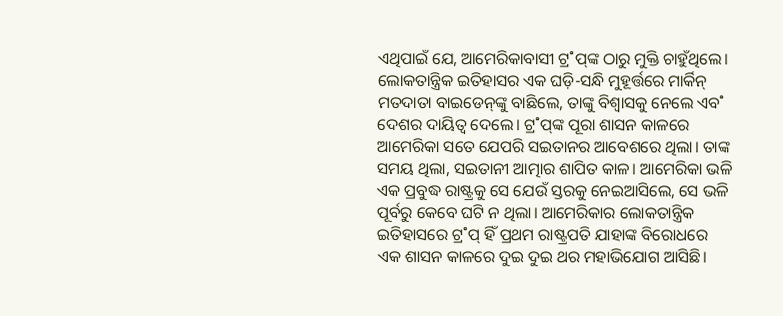ଏଥିପାଇଁ ଯେ, ଆମେରିକାବାସୀ ଟ୍ର˚ପ୍‌ଙ୍କ ଠାରୁ ମୁକ୍ତି ଚାହୁଁଥିଲେ। ଲୋକତାନ୍ତ୍ରିକ ଇତିହାସର ଏକ ଘଡ଼ି-ସନ୍ଧି ମୁହୂର୍ତ୍ତରେ ମାର୍କିନ୍‌ ମତଦାତା ବାଇଡେନ୍‌ଙ୍କୁ ବାଛିଲେ, ତାଙ୍କୁ ବିଶ୍ବାସକୁ ନେଲେ ଏବ˚ ଦେଶର ଦାୟିତ୍ବ ଦେଲେ। ଟ୍ର˚ପ୍‌ଙ୍କ ପୂରା ଶାସନ କାଳରେ ଆମେରିକା ସତେ ଯେପରି ସଇତାନର ଆବେଶରେ ଥିଲା। ତାଙ୍କ ସମୟ ଥିଲା, ସଇତାନୀ ଆତ୍ମାର ଶାପିତ କାଳ। ଆମେରିକା ଭଳି ଏକ ପ୍ରବୁଦ୍ଧ ରାଷ୍ଟ୍ରକୁ ସେ ଯେଉଁ ସ୍ତରକୁ ନେଇଆସିଲେ, ସେ ଭଳି ପୂର୍ବରୁ କେବେ ଘଟି ନ ଥିଲା। ଆମେରିକାର ଲୋକତାନ୍ତ୍ରିକ ଇତିହାସରେ ଟ୍ର˚ପ୍‌ ହିଁ ପ୍ରଥମ ରାଷ୍ଟ୍ରପତି ଯାହାଙ୍କ ବିରୋଧରେ ଏକ ଶାସନ କାଳରେ ଦୁଇ ଦୁଇ ଥର ମହାଭିଯୋଗ ଆସିଛି।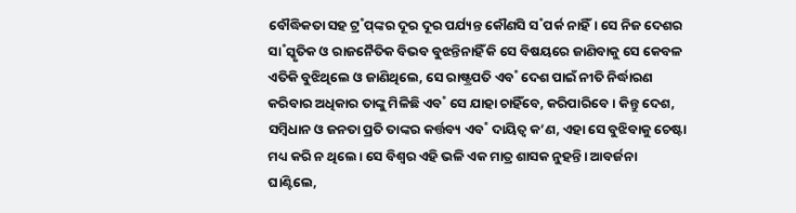ବୌଦ୍ଧିକତା ସହ ଟ୍ର˚ପ୍‌ଙ୍କର ଦୂର ଦୂର ପର୍ଯ୍ୟନ୍ତ କୌଣସି ସ˚ପର୍କ ନାହିଁ। ସେ ନିଜ ଦେଶର ସା˚ସ୍କୃତିକ ଓ ରାଜନୈତିକ ବିଭବ ବୁଝନ୍ତିନାହିଁ କି ସେ ବିଷୟରେ ଜାଣିବାକୁ ସେ କେବଳ ଏତିକି ବୁଝିଥିଲେ ଓ ଜାଣିଥିଲେ, ସେ ରାଷ୍ଟ୍ରପତି ଏବ˚ ଦେଶ ପାଇଁ ନୀତି ନିର୍ଦ୍ଧାରଣ କରିବାର ଅଧିକାର ତାଙ୍କୁ ମିଳିଛି ଏବ˚ ସେ ଯାହା ଚାହିଁବେ, କରିପାରିବେ। କିନ୍ତୁ ଦେଶ, ସମ୍ବିଧାନ ଓ ଜନତା ପ୍ରତି ତାଙ୍କର କର୍ତ୍ତବ୍ୟ ଏବ˚ ଦାୟିତ୍ବ କ’ଣ, ଏହା ସେ ବୁଝିବାକୁ ଚେଷ୍ଟା ମଧ୍ୟ କରି ନ ଥିଲେ। ସେ ବିଶ୍ବର ଏହି ଭଳି ଏକ ମାତ୍ର ଶାସକ ନୁହନ୍ତି। ଆବର୍ଜନା ଘାଣ୍ଟିଲେ,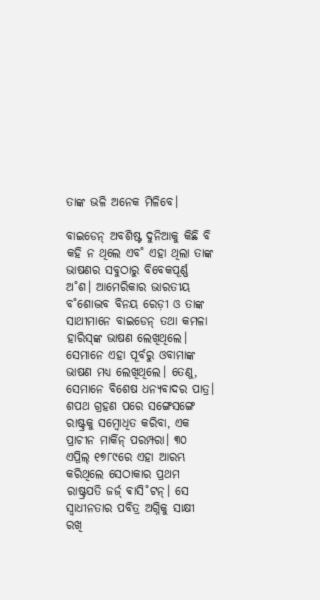ତାଙ୍କ ଭଳି ଅନେକ ମିଳିବେ।

ବାଇଡେନ୍‌ ଅବଶିଷ୍ଟ ଦୁନିଆକୁ କିଛି ବି କହି ନ ଥିଲେ ଏବ˚ ଏହା ଥିଲା ତାଙ୍କ ଭାଷଣର ସବୁଠାରୁ ବିବେକପୂର୍ଣ୍ଣ ଅ˚ଶ। ଆମେରିକାର ଭାରତୀୟ ବ˚ଶୋଦ୍ଭବ ବିନୟ ରେଡ଼ୀ ଓ ତାଙ୍କ ସାଥୀମାନେ ବାଇଡେନ୍‌ ତଥା କମଳା ହାରିସ୍‌ଙ୍କ ଭାଷଣ ଲେଖିଥିଲେ। ସେମାନେ ଏହା ପୂର୍ବରୁ ଓବାମାଙ୍କ ଭାଷଣ ମଧ୍ୟ ଲେଖିଥିଲେ। ତେଣୁ, ସେମାନେ ବିଶେଷ ଧନ୍ୟବାଦର ପାତ୍ର। ଶପଥ ଗ୍ରହଣ ପରେ ସଙ୍ଗେସଙ୍ଗେ ରାଷ୍ଟ୍ରକୁ ସମ୍ବୋଧିତ କରିବା, ଏକ ପ୍ରାଚୀନ ମାର୍କିନ୍‌ ପରମ୍ପରା। ୩୦ ଏପ୍ରିଲ୍‌ ୧୭୮୯ରେ ଏହା ଆରମ୍ଭ କରିଥିଲେ ସେଠାକାର ପ୍ରଥମ ରାଷ୍ଟ୍ରପତି ଜର୍ଜ‌୍‌ ଵାସି˚ଟନ୍‌। ସେ ସ୍ବାଧୀନତାର ପବିତ୍ର ଅଗ୍ନିକୁ ସାକ୍ଷୀ ରଖି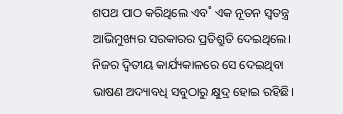ଶପଥ ପାଠ କରିଥିଲେ ଏବ˚ ଏକ ନୂତନ ସ୍ବତନ୍ତ୍ର ଆଭିମୁଖ୍ୟର ସରକାରର ପ୍ରତିଶ୍ରୁତି ଦେଇଥିଲେ। ନିଜର ଦ୍ବିତୀୟ କାର୍ଯ୍ୟକାଳରେ ସେ ଦେଇଥିବା ଭାଷଣ ଅଦ୍ୟାବଧି ସବୁଠାରୁ କ୍ଷୁଦ୍ର ହୋଇ ରହିଛି।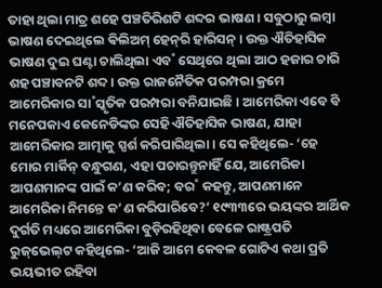ତାହା ଥିଲା ମାତ୍ର ଶହେ ପଞ୍ଚତିରିଶଟି ଶବ୍ଦର ଭାଷଣ। ସବୁଠାରୁ ଲମ୍ବା ଭାଷଣ ଦେଇଥିଲେ ଵିଲିଅମ୍‌ ହେନ୍‌ରି ହାରିସନ୍‌। ଉକ୍ତ ଐତିହାସିକ ଭାଷଣ ଦୁଇ ଘଣ୍ଟା ଚାଲିଥିଲା ଏବ˚ ସେଥିରେ ଥିଲା ଆଠ ହଜାର ଚାରି ଶହ ପଞ୍ଚାବନଟି ଶବ୍ଦ। ଉକ୍ତ ରାଜନୈତିକ ପରମ୍ପରା କ୍ରମେ ଆମେରିକାର ସା˚ସ୍କୃତିକ ପରମ୍ପରା ବନିଯାଇଛି। ଆମେରିକା ଏବେ ବି ମନେପକାଏ କେନେଡିଙ୍କର ସେହି ଐତିହାସିକ ଭାଷଣ, ଯାହା ଆମେରିକାର ଆତ୍ମାକୁ ସ୍ପର୍ଶ କରିପାରିଥିଲା। ସେ କହିଥିଲେ- ‘ହେ ମୋର ମାର୍କିନ୍‌ ବନ୍ଧୁଗଣ, ଏହା ପଚାରନ୍ତୁନାହିଁ ଯେ, ଆମେରିକା ଆପଣମାନଙ୍କ ପାଇଁ କ’ଣ କରିବ; ବର˚ କହନ୍ତୁ, ଆପଣମାନେ ଆମେରିକା ନିମନ୍ତେ କ’ଣ କରିପାରିବେ?’ ୧୯୩୩ରେ ଭୟଙ୍କର ଆର୍ଥିକ ଦୁର୍ଗତି ମଧ୍ୟରେ ଆମେରିକା ବୁଡ଼ିରହିଥିବା ବେଳେ ରାଷ୍ଟ୍ରପତି ରୁଜ୍‌ଭେଲ୍‌ଟ କହିଥିଲେ- ‘ଆଜି ଆମେ କେବଳ ଗୋଟିଏ କଥା ପ୍ରତି ଭୟଭୀତ ରହିବା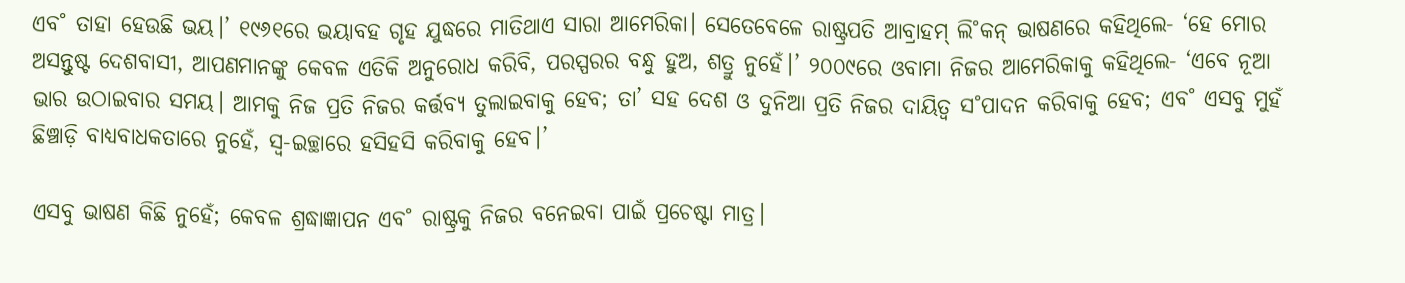ଏବ˚ ତାହା ହେଉଛି ଭୟ।’ ୧୯୬୧ରେ ଭୟାବହ ଗୃହ ଯୁଦ୍ଧରେ ମାତିଥାଏ ସାରା ଆମେରିକା। ସେତେବେଳେ ରାଷ୍ଟ୍ରପତି ଆବ୍ରାହମ୍‌ ଲି˚କନ୍‌ ଭାଷଣରେ କହିଥିଲେ- ‘ହେ ମୋର ଅସନ୍ତୁଷ୍ଟ ଦେଶବାସୀ, ଆପଣମାନଙ୍କୁ କେବଳ ଏତିକି ଅନୁରୋଧ କରିବି, ପରସ୍ପରର ବନ୍ଧୁ ହୁଅ, ଶତ୍ରୁ ନୁହେଁ।’ ୨୦୦୯ରେ ଓବାମା ନିଜର ଆମେରିକାକୁ କହିଥିଲେ- ‘ଏବେ ନୂଆ ଭାର ଉଠାଇବାର ସମୟ। ଆମକୁ ନିଜ ପ୍ରତି ନିଜର କର୍ତ୍ତବ୍ୟ ତୁଲାଇବାକୁ ହେବ; ତା’ ସହ ଦେଶ ଓ ଦୁନିଆ ପ୍ରତି ନିଜର ଦାୟିତ୍ବ ସ˚ପାଦନ କରିବାକୁ ହେବ; ଏବ˚ ଏସବୁ ମୁହଁ ଛିଞ୍ଚାଡ଼ି ବାଧ୍ୟବାଧକତାରେ ନୁହେଁ, ସ୍ବ-ଇଚ୍ଛାରେ ହସିହସି କରିବାକୁ ହେବ।’

ଏସବୁ ଭାଷଣ କିଛି ନୁହେଁ; କେବଳ ଶ୍ରଦ୍ଧାଜ୍ଞାପନ ଏବ˚ ରାଷ୍ଟ୍ରକୁ ନିଜର ବନେଇବା ପାଇଁ ପ୍ରଚେଷ୍ଟା ମାତ୍ର।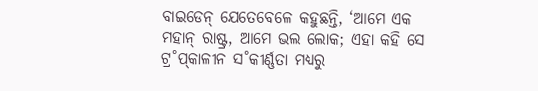ବାଇଡେନ୍‌ ଯେତେବେଳେ କହୁଛନ୍ତି, ‘ଆମେ ଏକ ମହାନ୍‌ ରାଷ୍ଟ୍ର, ଆମେ ଭଲ ଲୋକ; ଏହା କହି ସେ ଟ୍ର˚ପ୍‌କାଳୀନ ସ˚କୀର୍ଣ୍ଣତା ମଧ୍ୟରୁ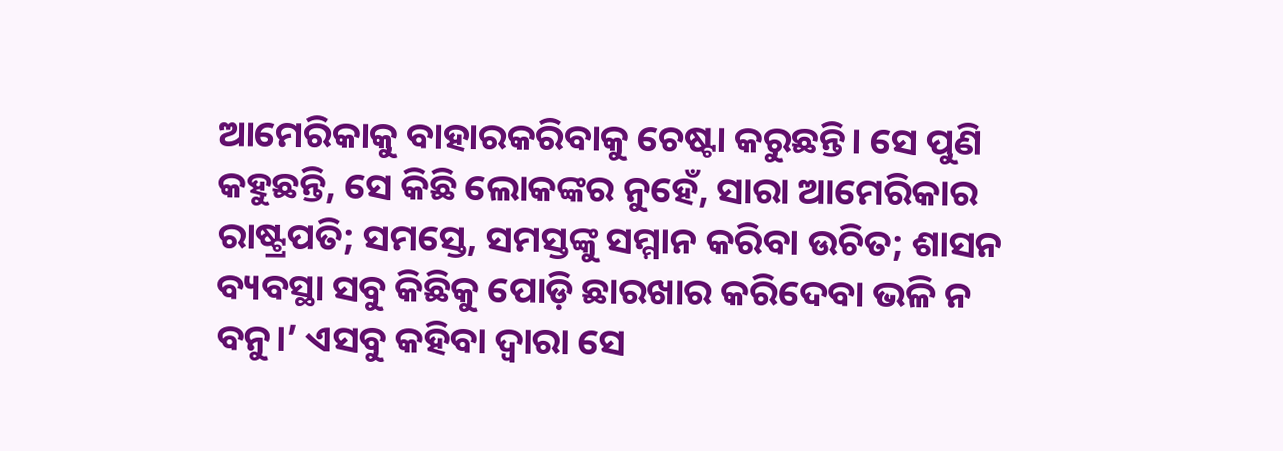ଆମେରିକାକୁ ବାହାରକରିବାକୁ ଚେଷ୍ଟା କରୁଛନ୍ତି। ସେ ପୁଣି କହୁଛନ୍ତି, ସେ କିଛି ଲୋକଙ୍କର ନୁହେଁ, ସାରା ଆମେରିକାର ରାଷ୍ଟ୍ରପତି; ସମସ୍ତେ, ସମସ୍ତଙ୍କୁ ସମ୍ମାନ କରିବା ଉଚିତ; ଶାସନ ବ୍ୟବସ୍ଥା ସବୁ କିଛିକୁ ପୋଡ଼ି ଛାରଖାର କରିଦେବା ଭଳି ନ ବନୁ।’ ଏସବୁ କହିବା ଦ୍ବାରା ସେ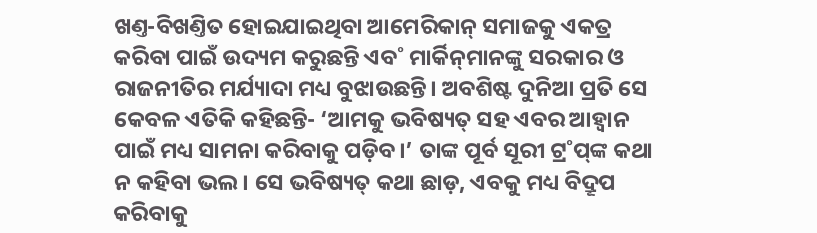ଖଣ୍ତ-ବିଖଣ୍ତିତ ହୋଇଯାଇଥିବା ଆମେରିକାନ୍‌ ସମାଜକୁ ଏକତ୍ର କରିବା ପାଇଁ ଉଦ୍ୟମ କରୁଛନ୍ତି ଏବ˚ ମାର୍କିନ୍‌ମାନଙ୍କୁ ସରକାର ଓ ରାଜନୀତିର ମର୍ଯ୍ୟାଦା ମଧ୍ୟ ବୁଝାଉଛନ୍ତି। ଅବଶିଷ୍ଟ ଦୁନିଆ ପ୍ରତି ସେ କେବଳ ଏତିକି କହିଛନ୍ତି- ‘ଆମକୁ ଭବିଷ୍ୟତ୍‌ ସହ ଏବର ଆହ୍ବାନ ପାଇଁ ମଧ୍ୟ ସାମନା କରିବାକୁ ପଡ଼ିବ।’ ତାଙ୍କ ପୂର୍ବ ସୂରୀ ଟ୍ର˚ପ୍‌ଙ୍କ କଥା ନ କହିବା ଭଲ। ସେ ଭବିଷ୍ୟତ୍‌ କଥା ଛାଡ଼, ଏବକୁ ମଧ୍ୟ ବିଦ୍ରୂପ କରିବାକୁ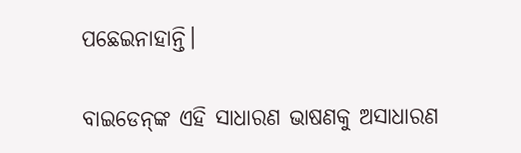ପଛେଇନାହାନ୍ତି।

ବାଇଡେନ୍‌ଙ୍କ ଏହି ସାଧାରଣ ଭାଷଣକୁ ଅସାଧାରଣ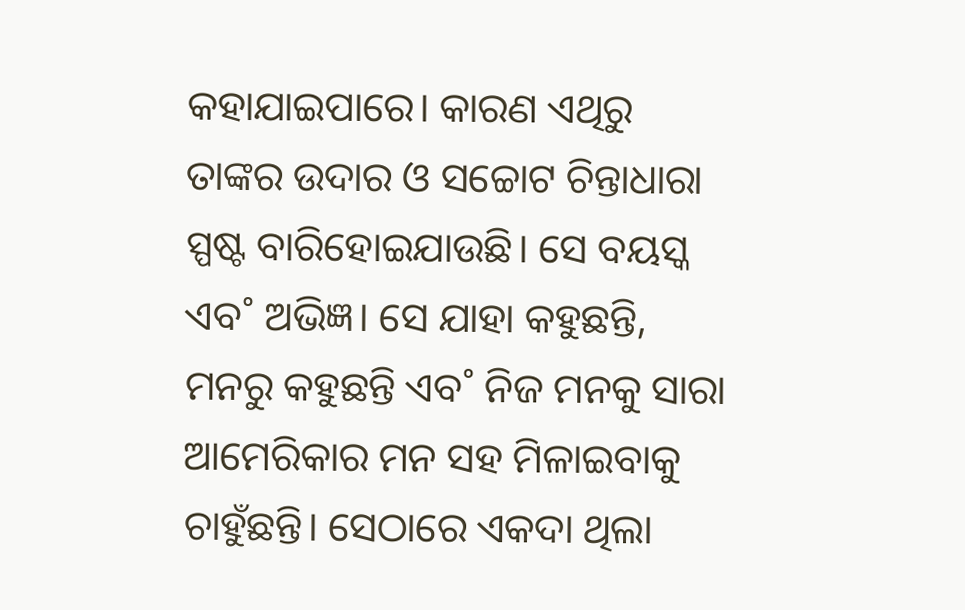କହାଯାଇପାରେ। କାରଣ ଏଥିରୁ ତାଙ୍କର ଉଦାର ଓ ସଚ୍ଚୋଟ ଚିନ୍ତାଧାରା ସ୍ପଷ୍ଟ ବାରିହୋଇଯାଉଛି। ସେ ବୟସ୍କ ଏବ˚ ଅଭିଜ୍ଞ। ସେ ଯାହା କହୁଛନ୍ତି, ମନରୁ କହୁଛନ୍ତି ଏବ˚ ନିଜ ମନକୁ ସାରା ଆମେରିକାର ମନ ସହ ମିଳାଇବାକୁ ଚାହୁଁଛନ୍ତି। ସେଠାରେ ଏକଦା ଥିଲା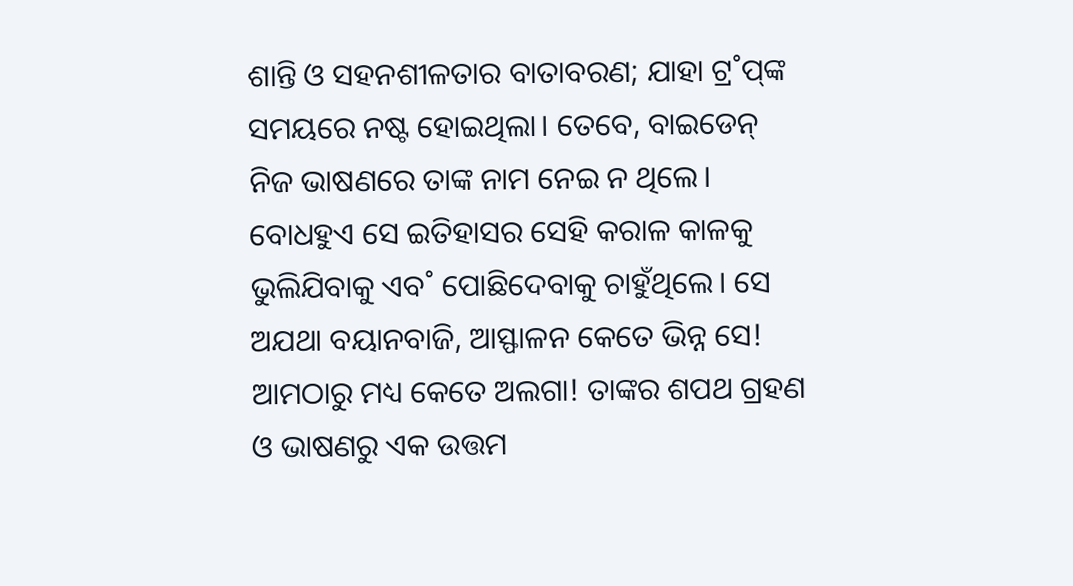ଶାନ୍ତି ଓ ସହନଶୀଳତାର ବାତାବରଣ; ଯାହା ଟ୍ର˚ପ୍‌ଙ୍କ ସମୟରେ ନଷ୍ଟ ହୋଇଥିଲା। ତେବେ, ବାଇଡେନ୍‌ ନିଜ ଭାଷଣରେ ତାଙ୍କ ନାମ ନେଇ ନ ଥିଲେ। ବୋଧହୁଏ ସେ ଇତିହାସର ସେହି କରାଳ କାଳକୁ ଭୁଲିଯିବାକୁ ଏବ˚ ପୋଛିଦେବାକୁ ଚାହୁଁଥିଲେ। ସେ ଅଯଥା ବୟାନବାଜି, ଆସ୍ଫାଳନ କେତେ ଭିନ୍ନ ସେ! ଆମଠାରୁ ମଧ୍ୟ କେତେ ଅଲଗା! ତାଙ୍କର ଶପଥ ଗ୍ରହଣ ଓ ଭାଷଣରୁ ଏକ ଉତ୍ତମ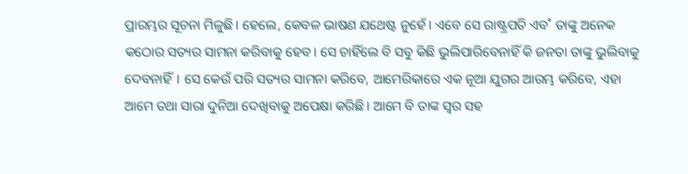ପ୍ରାରମ୍ଭର ସୂଚନା ମିଳୁଛି। ହେଲେ, କେବଳ ଭାଷଣ ଯଥେଷ୍ଟ ନୁହେଁ। ଏବେ ସେ ରାଷ୍ଟ୍ରପତି ଏବ˚ ତାଙ୍କୁ ଅନେକ କଠୋର ସତ୍ୟର ସାମନା କରିବାକୁ ହେବ। ସେ ଚାହିଁଲେ ବି ସବୁ କିଛି ଭୁଲିପାରିବେନାହିଁ କି ଜନତା ତାଙ୍କୁ ଭୁଲିବାକୁ ଦେବନାହିଁ। ସେ କେଉଁ ପରି ସତ୍ୟର ସାମନା କରିବେ, ଆମେରିକାରେ ଏକ ନୂଆ ଯୁଗର ଆରମ୍ଭ କରିବେ, ଏହା ଆମେ ତଥା ସାରା ଦୁନିଆ ଦେଖିବାକୁ ଅପେକ୍ଷା କରିଛି। ଆମେ ବି ତାଙ୍କ ସ୍ବର ସହ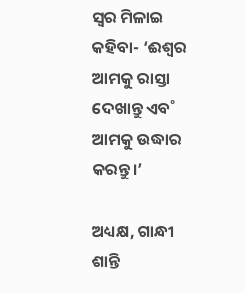ସ୍ବର ମିଳାଇ କହିବା- ‘ଈଶ୍ବର ଆମକୁ ରାସ୍ତା ଦେଖାନ୍ତୁ ଏବ˚ ଆମକୁ ଉଦ୍ଧାର କରନ୍ତୁ।’

ଅଧ୍ୟକ୍ଷ, ଗାନ୍ଧୀ ଶାନ୍ତି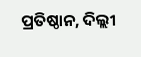ପ୍ରତିଷ୍ଠାନ, ଦିଲ୍ଲୀ